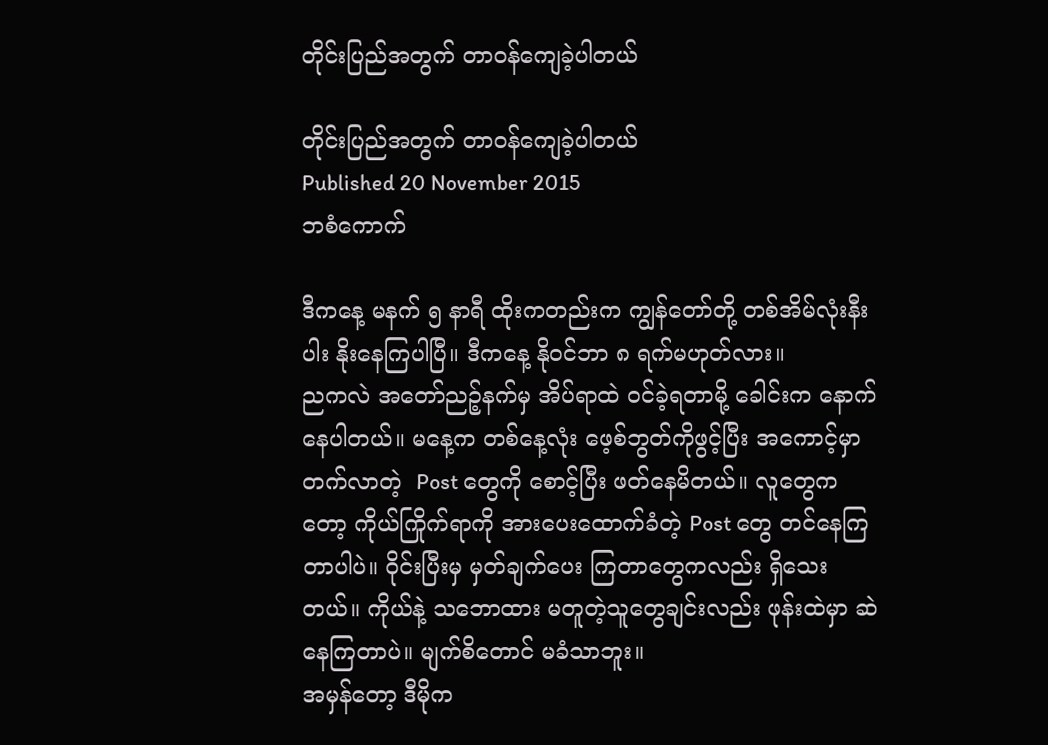တိုင်းပြည်အတွက် တာဝန်ကျေခဲ့ပါတယ်

တိုင်းပြည်အတွက် တာဝန်ကျေခဲ့ပါတယ်
Published 20 November 2015
ဘစံကောက်

ဒီကနေ့ မနက် ၅ နာရီ ထိုးကတည်းက ကျွန်တော်တို့ တစ်အိမ်လုံးနီးပါး နိုးနေကြပါပြီ။ ဒီကနေ့ နိုဝင်ဘာ ၈ ရက်မဟုတ်လား။
ညကလဲ အတော်ညဉ့်နက်မှ အိပ်ရာထဲ ဝင်ခဲ့ရတာမို့ ခေါင်းက နောက်နေပါတယ်။ မနေ့က တစ်နေ့လုံး ဖေ့စ်ဘွတ်ကိုဖွင့်ပြီး အကောင့်မှာ တက်လာတဲ့  Post တွေကို စောင့်ပြီး ဖတ်နေမိတယ်။ လူတွေကတော့ ကိုယ်ကြိုက်ရာကို အားပေးထောက်ခံတဲ့ Post တွေ တင်နေကြတာပါပဲ။ ဝိုင်းပြီးမှ မှတ်ချက်ပေး ကြတာတွေကလည်း ရှိသေးတယ်။ ကိုယ်နဲ့ သဘောထား မတူတဲ့သူတွေချင်းလည်း ဖုန်းထဲမှာ ဆဲနေကြတာပဲ။ မျက်စိတောင် မခံသာဘူး။
အမှန်တော့ ဒီမိုက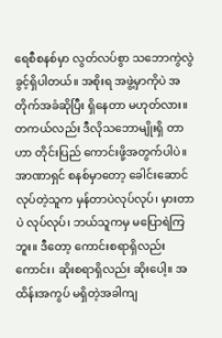ရေစီစနစ်မှာ လွတ်လပ်စွာ သဘောကွဲလွဲခွင့်ရှိပါတယ်။ အစိုးရ အဖွဲ့မှာကိုပဲ အတိုက်အခံဆိုပြီး ရှိနေတာ မဟုတ်လား။ တကယ်လည်း ဒီလိုသဘောမျိုးရှိ တာဟာ တိုင်းပြည် ကောင်းဖို့အတွက်ပါပဲ။ အာဏာရှင် စနစ်မှာတော့ ခေါင်းဆောင်လုပ်တဲ့သူက မှန်တာပဲလုပ်လုပ်၊ မှားတာပဲ လုပ်လုပ်၊ ဘယ်သူကမှ မပြောရဲကြဘူး။ ဒီတော့ ကောင်းစရာရှိလည်းကောင်း၊ ဆိုးစရာရှိလည်း ဆိုးပေါ့။ အထိန်းအကွပ် မရှိတဲ့အခါကျ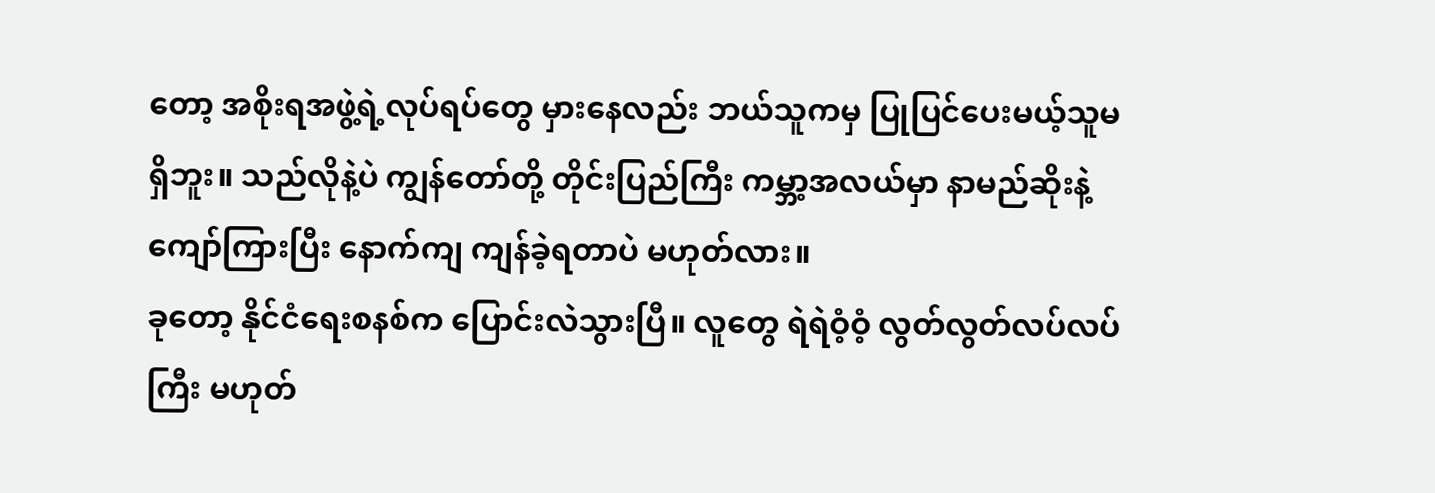တော့ အစိုးရအဖွဲ့ရဲ့လုပ်ရပ်တွေ မှားနေလည်း ဘယ်သူကမှ ပြုပြင်ပေးမယ့်သူမရှိဘူး။ သည်လိုနဲ့ပဲ ကျွန်တော်တို့ တိုင်းပြည်ကြီး ကမ္ဘာ့အလယ်မှာ နာမည်ဆိုးနဲ့ ကျော်ကြားပြီး နောက်ကျ ကျန်ခဲ့ရတာပဲ မဟုတ်လား။
ခုတော့ နိုင်ငံရေးစနစ်က ပြောင်းလဲသွားပြီ။ လူတွေ ရဲရဲဝံ့ဝံ့ လွတ်လွတ်လပ်လပ်ကြီး မဟုတ်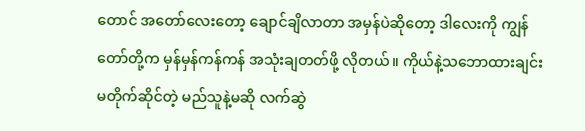တောင် အတော်လေးတော့ ချောင်ချိလာတာ အမှန်ပဲဆိုတော့ ဒါလေးကို ကျွန်တော်တို့က မှန်မှန်ကန်ကန် အသုံးချတတ်ဖို့ လိုတယ်။ ကိုယ်နဲ့သဘောထားချင်း မတိုက်ဆိုင်တဲ့ မည်သူနဲ့မဆို လက်ဆွဲ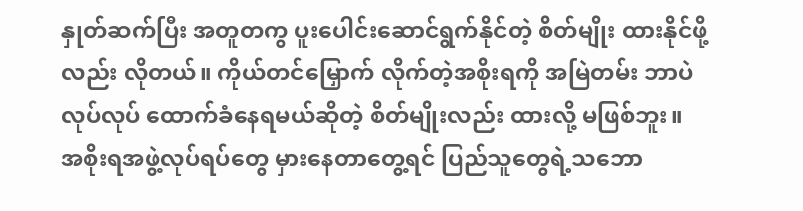နှုတ်ဆက်ပြီး အတူတကွ ပူးပေါင်းဆောင်ရွက်နိုင်တဲ့ စိတ်မျိုး ထားနိုင်ဖို့လည်း လိုတယ်။ ကိုယ်တင်မြှောက် လိုက်တဲ့အစိုးရကို အမြဲတမ်း ဘာပဲလုပ်လုပ် ထောက်ခံနေရမယ်ဆိုတဲ့ စိတ်မျိုးလည်း ထားလို့ မဖြစ်ဘူး။ အစိုးရအဖွဲ့လုပ်ရပ်တွေ မှားနေတာတွေ့ရင် ပြည်သူတွေရဲ့သဘော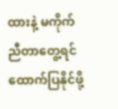ထားနဲ့ မကိုက်ညီတာတွေ့ရင် ထောက်ပြနိုင်ဖို့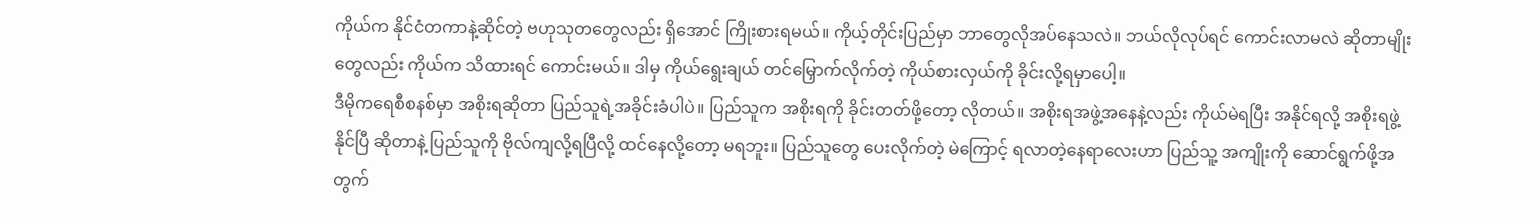ကိုယ်က နိုင်ငံတကာနဲ့ဆိုင်တဲ့ ဗဟုသုတတွေလည်း ရှိအောင် ကြိုးစားရမယ်။ ကိုယ့်တိုင်းပြည်မှာ ဘာတွေလိုအပ်နေသလဲ။ ဘယ်လိုလုပ်ရင် ကောင်းလာမလဲ ဆိုတာမျိုးတွေလည်း ကိုယ်က သိထားရင် ကောင်းမယ်။ ဒါမှ ကိုယ်ရွေးချယ် တင်မြှောက်လိုက်တဲ့ ကိုယ်စားလှယ်ကို ခိုင်းလို့ရမှာပေါ့။
ဒီမိုကရေစီစနစ်မှာ အစိုးရဆိုတာ ပြည်သူရဲ့အခိုင်းခံပါပဲ။ ပြည်သူက အစိုးရကို ခိုင်းတတ်ဖို့တော့ လိုတယ်။ အစိုးရအဖွဲ့အနေနဲ့လည်း ကိုယ်မဲရပြီး အနိုင်ရလို့ အစိုးရဖွဲ့နိုင်ပြီ ဆိုတာနဲ့ ပြည်သူကို ဗိုလ်ကျလို့ရပြီလို့ ထင်နေလို့တော့ မရဘူး။ ပြည်သူတွေ ပေးလိုက်တဲ့ မဲကြောင့် ရလာတဲ့နေရာလေးဟာ ပြည်သူ့ အကျိုးကို ဆောင်ရွက်ဖို့အတွက်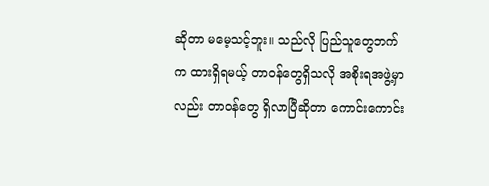ဆိုတာ မမေ့သင့်ဘူး။ သည်လို ပြည်သူတွေဘက်က ထားရှိရမယ့် တာဝန်တွေရှိသလို အစိုးရအဖွဲ့မှာလည်း တာဝန်တွေ ရှိလာပြီဆိုတာ ကောင်းကောင်း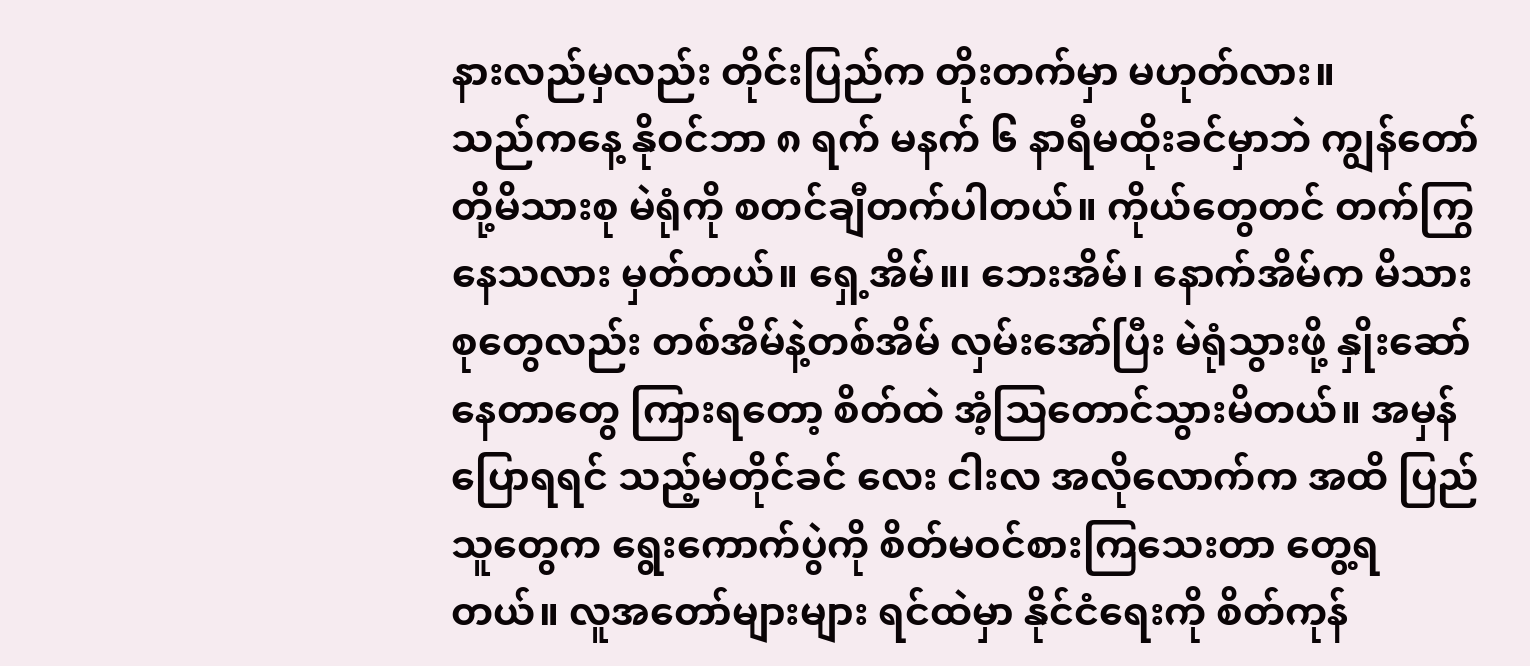နားလည်မှလည်း တိုင်းပြည်က တိုးတက်မှာ မဟုတ်လား။
သည်ကနေ့ နိုဝင်ဘာ ၈ ရက် မနက် ၆ နာရီမထိုးခင်မှာဘဲ ကျွန်တော်တို့မိသားစု မဲရုံကို စတင်ချီတက်ပါတယ်။ ကိုယ်တွေတင် တက်ကြွနေသလား မှတ်တယ်။ ရှေ့အိမ်။၊ ဘေးအိမ်၊ နောက်အိမ်က မိသားစုတွေလည်း တစ်အိမ်နဲ့တစ်အိမ် လှမ်းအော်ပြီး မဲရုံသွားဖို့ နှိုးဆော်နေတာတွေ ကြားရတော့ စိတ်ထဲ အံ့သြတောင်သွားမိတယ်။ အမှန်ပြောရရင် သည့်မတိုင်ခင် လေး ငါးလ အလိုလောက်က အထိ ပြည်သူတွေက ရွေးကောက်ပွဲကို စိတ်မဝင်စားကြသေးတာ တွေ့ရတယ်။ လူအတော်များများ ရင်ထဲမှာ နိုင်ငံရေးကို စိတ်ကုန်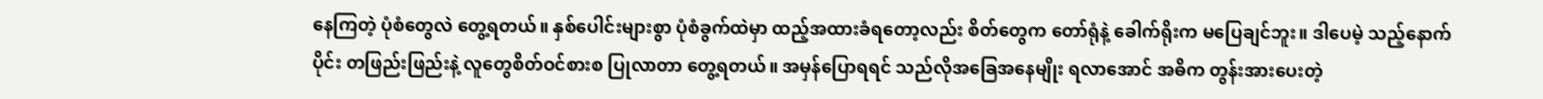နေကြတဲ့ ပုံစံတွေလဲ တွေ့ရတယ်။ နှစ်ပေါင်းများစွာ ပုံစံခွက်ထဲမှာ ထည့်အထားခံရတော့လည်း စိတ်တွေက တော်ရုံနဲ့ ခေါက်ရိုးက မပြေချင်ဘူး။ ဒါပေမဲ့ သည့်နောက်ပိုင်း တဖြည်းဖြည်းနဲ့ လူတွေစိတ်ဝင်စားစ ပြုလာတာ တွေ့ရတယ်။ အမှန်ပြောရရင် သည်လိုအခြေအနေမျိုး ရလာအောင် အဓိက တွန်းအားပေးတဲ့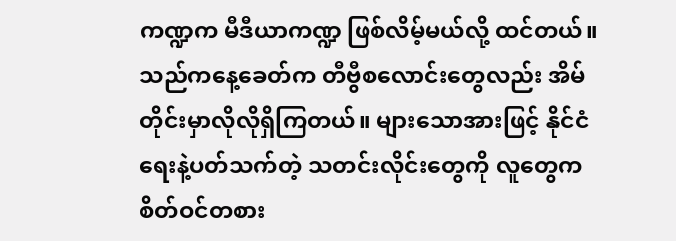ကဏ္ဍက မီဒီယာကဏ္ဍ ဖြစ်လိမ့်မယ်လို့ ထင်တယ်။
သည်ကနေ့ခေတ်က တီဗွီစလောင်းတွေလည်း အိမ်တိုင်းမှာလိုလိုရှိကြတယ်။ များသောအားဖြင့် နိုင်ငံရေးနဲ့ပတ်သက်တဲ့ သတင်းလိုင်းတွေကို လူတွေက စိတ်ဝင်တစား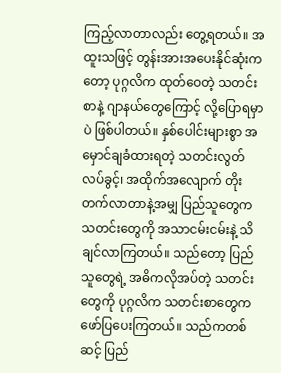ကြည့်လာတာလည်း တွေ့ရတယ်။ အထူးသဖြင့် တွန်းအားအပေးနိုင်ဆုံးကတော့ ပုဂ္ဂလိက ထုတ်ဝေတဲ့ သတင်းစာနဲ့ ဂျာနယ်တွေကြောင့် လို့ပြောရမှာပဲ ဖြစ်ပါတယ်။ နှစ်ပေါင်းများစွာ အမှောင်ချခံထားရတဲ့ သတင်းလွတ်လပ်ခွင့်၊ အထိုက်အလျောက် တိုးတက်လာတာနဲ့အမျှ ပြည်သူတွေက သတင်းတွေကို အသာငမ်းငမ်းနဲ့ သိချင်လာကြတယ်။ သည်တော့ ပြည်သူတွေရဲ့ အဓိကလိုအပ်တဲ့ သတင်းတွေကို ပုဂ္ဂလိက သတင်းစာတွေက ဖော်ပြပေးကြတယ်။ သည်ကတစ်ဆင့် ပြည်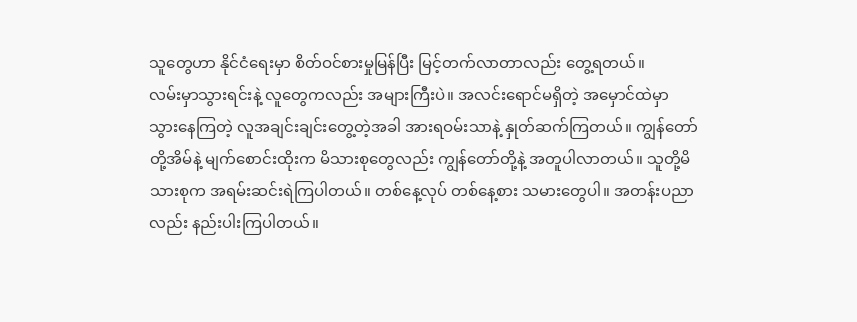သူတွေဟာ နိုင်ငံရေးမှာ စိတ်ဝင်စားမှုမြန်ပြီး မြင့်တက်လာတာလည်း တွေ့ရတယ်။
လမ်းမှာသွားရင်းနဲ့ လူတွေကလည်း အများကြီးပဲ။ အလင်းရောင်မရှိတဲ့ အမှောင်ထဲမှာ သွားနေကြတဲ့ လူအချင်းချင်းတွေ့တဲ့အခါ အားရဝမ်းသာနဲ့ နှုတ်ဆက်ကြတယ်။ ကျွန်တော်တို့အိမ်နဲ့ မျက်စောင်းထိုးက မိသားစုတွေလည်း ကျွန်တော်တို့နဲ့ အတူပါလာတယ်။ သူတို့မိသားစုက အရမ်းဆင်းရဲကြပါတယ်။ တစ်နေ့လုပ် တစ်နေ့စား သမားတွေပါ။ အတန်းပညာလည်း နည်းပါးကြပါတယ်။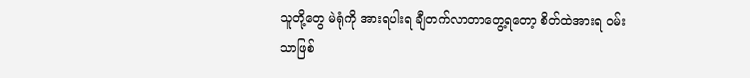သူတို့တွေ မဲရုံကို အားရပါးရ ချီတက်လာတာတွေ့ရတော့ စိတ်ထဲအားရ ဝမ်းသာဖြစ်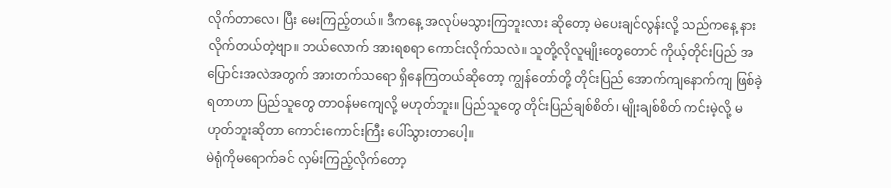လိုက်တာလေ၊ ပြီး မေးကြည့်တယ်။ ဒီကနေ့ အလုပ်မသွားကြဘူးလား ဆိုတော့ မဲပေးချင်လွန်းလို့ သည်ကနေ့ နားလိုက်တယ်တဲ့ဗျာ။ ဘယ်လောက် အားရစရာ ကောင်းလိုက်သလဲ။ သူတို့လိုလူမျိုးတွေတောင် ကိုယ့်တိုင်းပြည် အပြောင်းအလဲအတွက် အားတက်သရော ရှိနေကြတယ်ဆိုတော့ ကျွန်တော်တို့ တိုင်းပြည် အောက်ကျနောက်ကျ ဖြစ်ခဲ့ရတာဟာ ပြည်သူတွေ တာဝန်မကျေလို့ မဟုတ်ဘူး။ ပြည်သူတွေ တိုင်းပြည်ချစ်စိတ်၊ မျိုးချစ်စိတ် ကင်းမဲ့လို့ မဟုတ်ဘူးဆိုတာ ကောင်းကောင်းကြီး ပေါ်သွားတာပေါ့။
မဲရုံကိုမရောက်ခင် လှမ်းကြည့်လိုက်တော့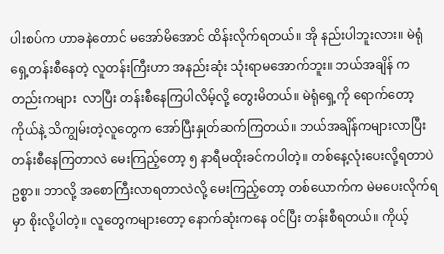ပါးစပ်က ဟာခနဲတောင် မအော်မိအောင် ထိန်းလိုက်ရတယ်။ အို နည်းပါဘူးလား။ မဲရုံရှေ့တန်းစီနေတဲ့ လူတန်းကြီးဟာ အနည်းဆုံး သုံးရာမအောက်ဘူး။ ဘယ်အချိန် ကတည်းကများ  လာပြီး တန်းစီနေကြပါလိမ့်လို့ တွေးမိတယ်။ မဲရုံရှေ့ကို ရောက်တော့ ကိုယ်နဲ့ သိကျွမ်းတဲ့လူတွေက အော်ပြီးနှုတ်ဆက်ကြတယ်။ ဘယ်အချိန်ကများလာပြီး တန်းစီနေကြတာလဲ မေးကြည့်တော့ ၅ နာရီမထိုးခင်ကပါတဲ့။ တစ်နေ့လုံးပေးလို့ရတာပဲ ဥစ္စာ။ ဘာလို့ အစောကြီးလာရတာလဲလို့ မေးကြည့်တော့ တစ်ယောက်က မဲမပေးလိုက်ရမှာ စိုးလို့ပါတဲ့။ လူတွေကများတော့ နောက်ဆုံးကနေ ဝင်ပြီး တန်းစီရတယ်။ ကိုယ့်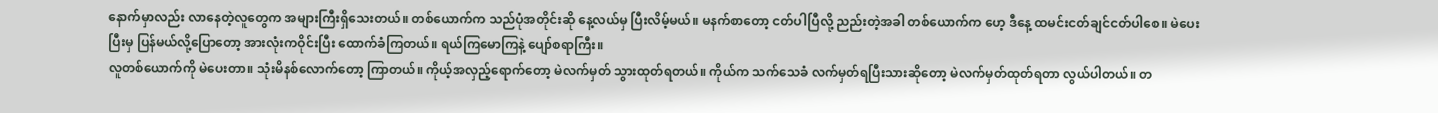နောက်မှာလည်း လာနေတဲ့လူတွေက အများကြီးရှိသေးတယ်။ တစ်ယောက်က သည်ပုံအတိုင်းဆို နေ့လယ်မှ ပြီးလိမ့်မယ်။ မနက်စာတော့ ငတ်ပါပြီလို့ ညည်းတဲ့အခါ တစ်ယောက်က ဟေ့ ဒီနေ့ ထမင်းငတ်ချင်ငတ်ပါစေ။ မဲပေးပြီးမှ ပြန်မယ်လို့ပြောတော့ အားလုံးကဝိုင်းပြီး ထောက်ခံကြတယ်။ ရယ်ကြမောကြနဲ့ ပျော်စရာကြီး။
လူတစ်ယောက်ကို မဲပေးတာ။ သုံးမိနစ်လောက်တော့ ကြာတယ်။ ကိုယ့်အလှည့်ရောက်တော့ မဲလက်မှတ် သွားထုတ်ရတယ်။ ကိုယ်က သက်သေခံ လက်မှတ်ရပြီးသားဆိုတော့ မဲလက်မှတ်ထုတ်ရတာ လွယ်ပါတယ်။ တ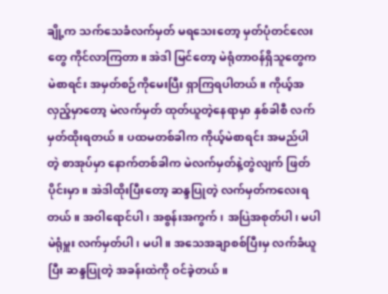ချို့က သက်သေခံလက်မှတ် မရသေးတော့ မှတ်ပုံတင်လေးတွေ ကိုင်လာကြတာ။ အဲဒါ မြင်တော့ မဲရုံတာဝန်ရှိသူတွေက မဲစာရင်း အမှတ်စဉ်ကိုမေးပြီး ရှာကြရပါတယ်။ ကိုယ့်အလှည့်မှာတော့ မဲလက်မှတ် ထုတ်ယူတဲ့နေရာမှာ နှစ်ခါစီ လက်မှတ်ထိုးရတယ်။ ပထမတစ်ခါက ကိုယ့်မဲစာရင်း အမည်ပါတဲ့ စာအုပ်မှာ နောက်တစ်ခါက မဲလက်မှတ်နဲ့တွဲလျက် ဖြတ်ပိုင်းမှာ။ အဲဒါထိုးပြီးတော့ ဆန္ဒပြုတဲ့ လက်မှတ်ကလေးရတယ်။ အဝါရောင်ပါ၊ အစွန်းအကွက်၊ အပြဲအစုတ်ပါ၊ မပါ မဲရုံမှူး လက်မှတ်ပါ၊ မပါ။ အသေအချာစစ်ပြီးမှ လက်ခံယူပြီး ဆန္ဒပြုတဲ့ အခန်းထဲကို ဝင်ခဲ့တယ်။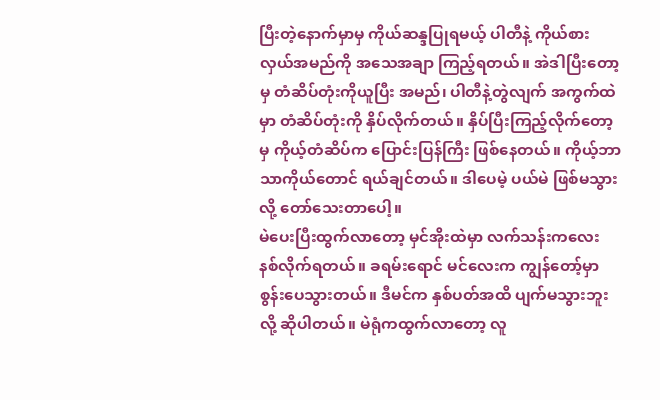ပြီးတဲ့နောက်မှာမှ ကိုယ်ဆန္ဒပြုရမယ့် ပါတီနဲ့ ကိုယ်စားလှယ်အမည်ကို အသေအချာ ကြည့်ရတယ်။ အဲဒါပြီးတော့မှ တံဆိပ်တုံးကိုယူပြီး အမည်၊ ပါတီနဲ့တွဲလျက် အကွက်ထဲမှာ တံဆိပ်တုံးကို နှိပ်လိုက်တယ်။ နှိပ်ပြီးကြည့်လိုက်တော့မှ ကိုယ့်တံဆိပ်က ပြောင်းပြန်ကြီး ဖြစ်နေတယ်။ ကိုယ့်ဘာသာကိုယ်တောင် ရယ်ချင်တယ်။ ဒါပေမဲ့ ပယ်မဲ ဖြစ်မသွားလို့ တော်သေးတာပေါ့။
မဲပေးပြီးထွက်လာတော့ မှင်အိုးထဲမှာ လက်သန်းကလေး နစ်လိုက်ရတယ်။ ခရမ်းရောင် မင်လေးက ကျွန်တော့်မှာ စွန်းပေသွားတယ်။ ဒီမင်က နှစ်ပတ်အထိ ပျက်မသွားဘူးလို့ ဆိုပါတယ်။ မဲရုံကထွက်လာတော့ လူ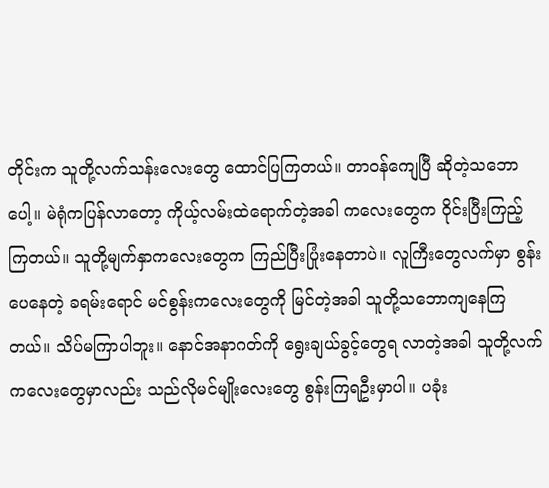တိုင်းက သူတို့လက်သန်းလေးတွေ ထောင်ပြကြတယ်။ တာဝန်ကျေပြီ ဆိုတဲ့သဘောပေါ့။ မဲရုံကပြန်လာတော့ ကိုယ့်လမ်းထဲရောက်တဲ့အခါ ကလေးတွေက ဝိုင်းပြီးကြည့်ကြတယ်။ သူတို့မျက်နှာကလေးတွေက ကြည်ပြီးပြုံးနေတာပဲ။ လူကြီးတွေလက်မှာ စွန်းပေနေတဲ့ ခရမ်းရောင် မင်စွန်းကလေးတွေကို မြင်တဲ့အခါ သူတို့သဘောကျနေကြတယ်။ သိပ်မကြာပါဘူး။ နောင်အနာဂတ်ကို ရွေးချယ်ခွင့်တွေရ လာတဲ့အခါ သူတို့လက်ကလေးတွေမှာလည်း သည်လိုမင်မျိုးလေးတွေ စွန်းကြရဦးမှာပါ။ ပခုံး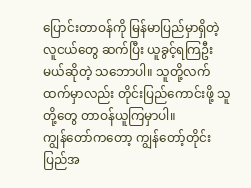ပြောင်းတာဝန်ကို မြန်မာပြည်မှာရှိတဲ့ လူငယ်တွေ ဆက်ပြီး ယူခွင့်ရကြဦးမယ်ဆိုတဲ့ သဘောပါ။ သူတို့လက်ထက်မှာလည်း တိုင်းပြည်ကောင်းဖို့ သူတို့တွေ တာဝန်ယူကြမှာပါ။
ကျွန်တော်ကတော့ ကျွန်တော့်တိုင်းပြည်အ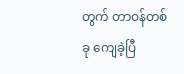တွက် တာဝန်တစ်ခု ကျေခဲ့ပြီ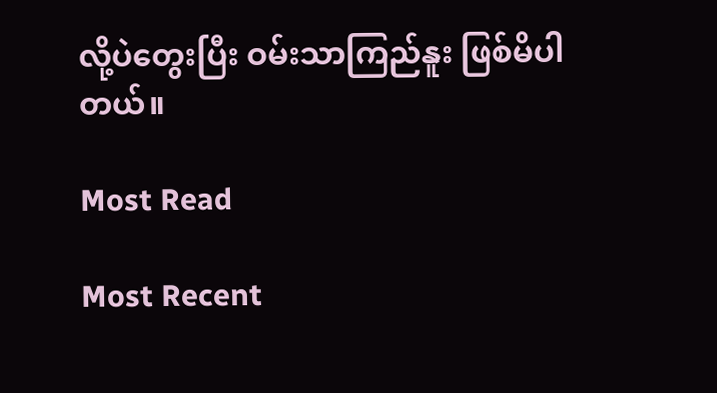လို့ပဲတွေးပြီး ဝမ်းသာကြည်နူး ဖြစ်မိပါတယ်။

Most Read

Most Recent